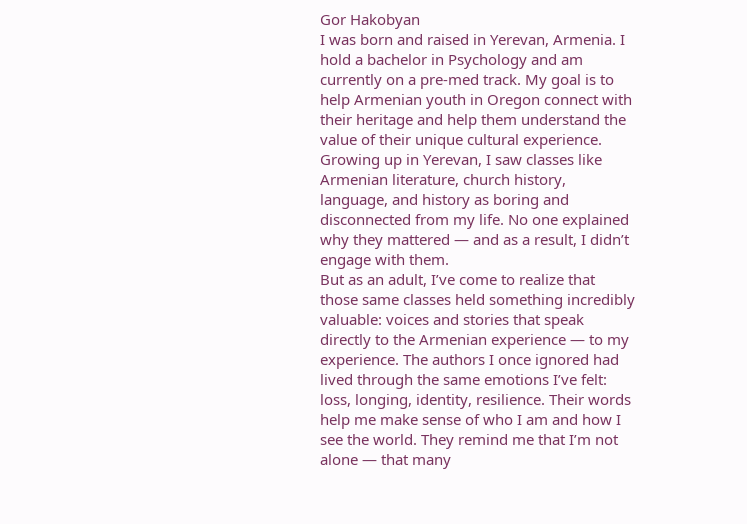Gor Hakobyan
I was born and raised in Yerevan, Armenia. I hold a bachelor in Psychology and am currently on a pre-med track. My goal is to help Armenian youth in Oregon connect with their heritage and help them understand the value of their unique cultural experience.
Growing up in Yerevan, I saw classes like Armenian literature, church history, language, and history as boring and disconnected from my life. No one explained why they mattered — and as a result, I didn’t engage with them.
But as an adult, I’ve come to realize that those same classes held something incredibly valuable: voices and stories that speak directly to the Armenian experience — to my experience. The authors I once ignored had lived through the same emotions I’ve felt: loss, longing, identity, resilience. Their words help me make sense of who I am and how I see the world. They remind me that I’m not alone — that many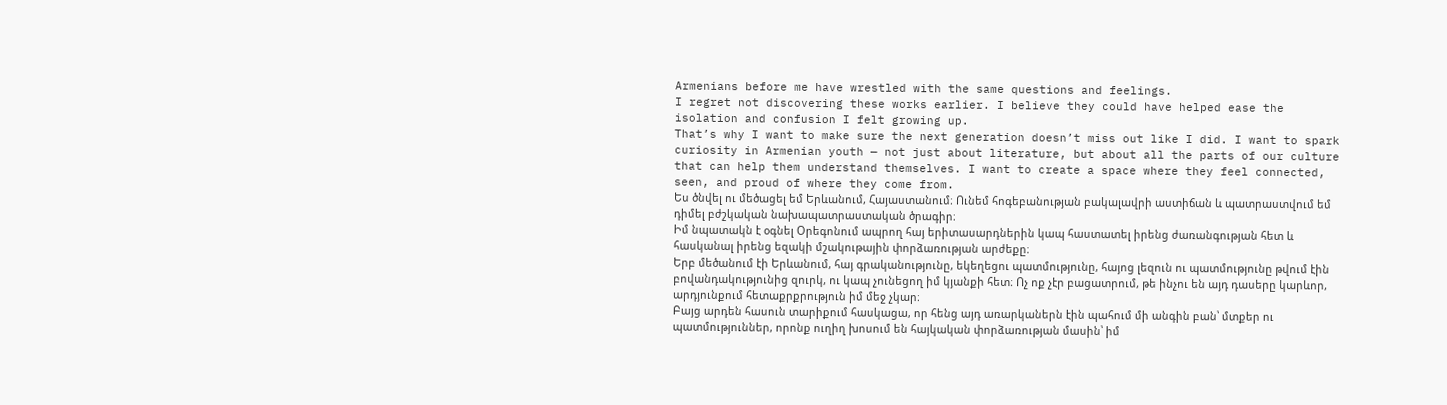Armenians before me have wrestled with the same questions and feelings.
I regret not discovering these works earlier. I believe they could have helped ease the isolation and confusion I felt growing up.
That’s why I want to make sure the next generation doesn’t miss out like I did. I want to spark curiosity in Armenian youth — not just about literature, but about all the parts of our culture that can help them understand themselves. I want to create a space where they feel connected, seen, and proud of where they come from.
Ես ծնվել ու մեծացել եմ Երևանում, Հայաստանում։ Ունեմ հոգեբանության բակալավրի աստիճան և պատրաստվում եմ դիմել բժշկական նախապատրաստական ծրագիր։
Իմ նպատակն է օգնել Օրեգոնում ապրող հայ երիտասարդներին կապ հաստատել իրենց ժառանգության հետ և հասկանալ իրենց եզակի մշակութային փորձառության արժեքը։
Երբ մեծանում էի Երևանում, հայ գրականությունը, եկեղեցու պատմությունը, հայոց լեզուն ու պատմությունը թվում էին բովանդակությունից զուրկ, ու կապ չունեցող իմ կյանքի հետ։ Ոչ ոք չէր բացատրում, թե ինչու են այդ դասերը կարևոր, արդյունքում հետաքրքրություն իմ մեջ չկար։
Բայց արդեն հասուն տարիքում հասկացա, որ հենց այդ առարկաներն էին պահում մի անգին բան՝ մտքեր ու պատմություններ, որոնք ուղիղ խոսում են հայկական փորձառության մասին՝ իմ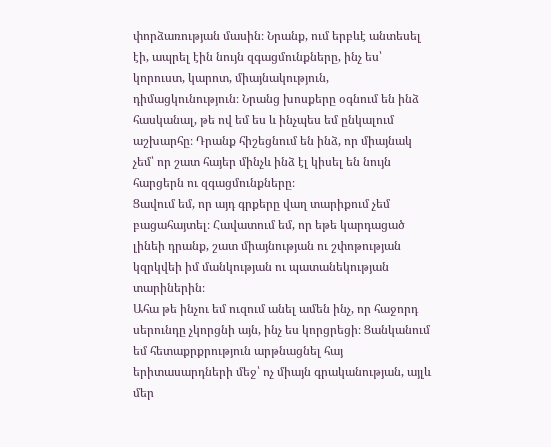փորձառության մասին։ Նրանք, ում երբևէ անտեսել էի, ապրել էին նույն զգացմունքները, ինչ ես՝ կորուստ, կարոտ, միայնակություն, դիմացկունություն։ Նրանց խոսքերը օգնում են ինձ հասկանալ, թե ով եմ ես և ինչպես եմ ընկալում աշխարհը։ Դրանք հիշեցնում են ինձ, որ միայնակ չեմ՝ որ շատ հայեր մինչև ինձ էլ կիսել են նույն հարցերն ու զգացմունքները։
Ցավում եմ, որ այդ գրքերը վաղ տարիքում չեմ բացահայտել։ Հավատում եմ, որ եթե կարդացած լինեի դրանք, շատ միայնության ու շփոթության կզրկվեի իմ մանկության ու պատանեկության տարիներին։
Ահա թե ինչու եմ ուզում անել ամեն ինչ, որ հաջորդ սերունդը չկորցնի այն, ինչ ես կորցրեցի։ Ցանկանում եմ հետաքրքրություն արթնացնել հայ երիտասարդների մեջ՝ ոչ միայն գրականության, այլև մեր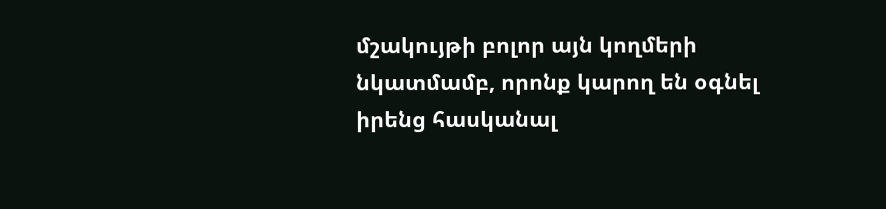մշակույթի բոլոր այն կողմերի նկատմամբ, որոնք կարող են օգնել իրենց հասկանալ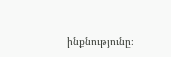ինքնությունը։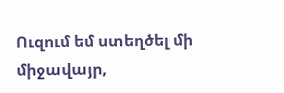Ուզում եմ ստեղծել մի միջավայր,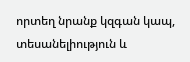որտեղ նրանք կզգան կապ, տեսանելիություն և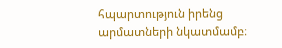հպարտություն իրենց արմատների նկատմամբ։